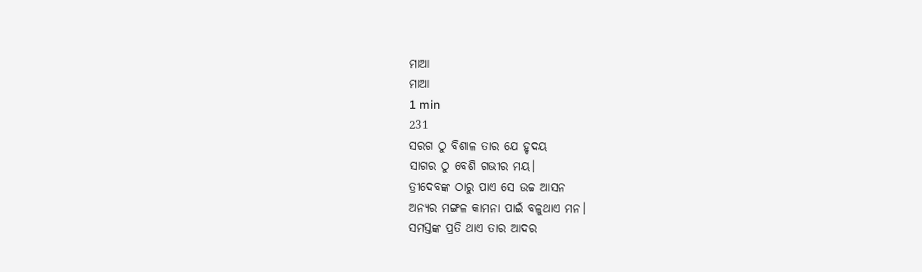ମାଆ
ମାଆ
1 min
231
ସରଗ ଠୁ ବିଶାଳ ତାର ଯେ ହୃଦୟ
ସାଗର ଠୁ ବେଶି ଗଭୀର ମୟ।
ତ୍ରୀଦେବଙ୍କ ଠାରୁ ପାଏ ସେ ଉଚ୍ଚ ଆସନ
ଅନ୍ୟର ମଙ୍ଗଳ କାମନା ପାଇଁ ବଳୁଥାଏ ମନ।
ସମସ୍ତଙ୍କ ପ୍ରତି ଥାଏ ତାର ଆଦର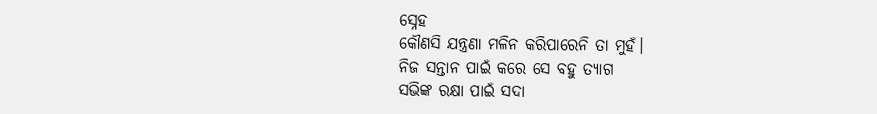ସ୍ନେହ
କୌଣସି ଯନ୍ତ୍ରଣା ମଳିନ କରିପାରେନି ତା ମୁହଁ।
ନିଜ ସନ୍ତାନ ପାଇଁ କରେ ସେ ବହୁ ତ୍ୟାଗ
ସଭିଙ୍କ ରକ୍ଷା ପାଇଁ ସଦା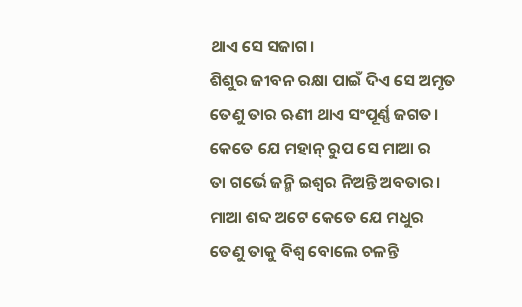ଥାଏ ସେ ସଜାଗ।
ଶିଶୁର ଜୀବନ ରକ୍ଷା ପାଇଁ ଦିଏ ସେ ଅମୃତ
ତେଣୁ ତାର ଋଣୀ ଥାଏ ସଂପୂର୍ଣ୍ଣ ଜଗତ।
କେତେ ଯେ ମହାନ୍ ରୁପ ସେ ମାଆ ର
ତା ଗର୍ଭେ ଜନ୍ମି ଇଶ୍ବର ନିଅନ୍ତି ଅବତାର।
ମାଆ ଶବ୍ଦ ଅଟେ କେତେ ଯେ ମଧୁର
ତେଣୁ ତାକୁ ବିଶ୍ବ ବୋଲେ ଚଳନ୍ତି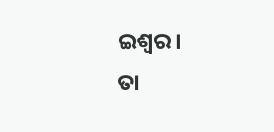ଇଶ୍ବର।
ତା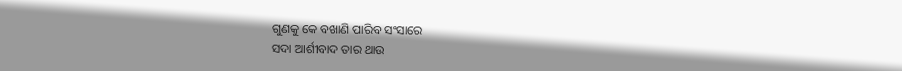ଗୁଣକୁ କେ ବଖାଣି ପାରିବ ସଂସାରେ
ସଦା ଆର୍ଶୀବାଦ ତାର ଥାଉ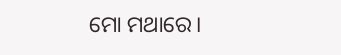ମୋ ମଥାରେ।